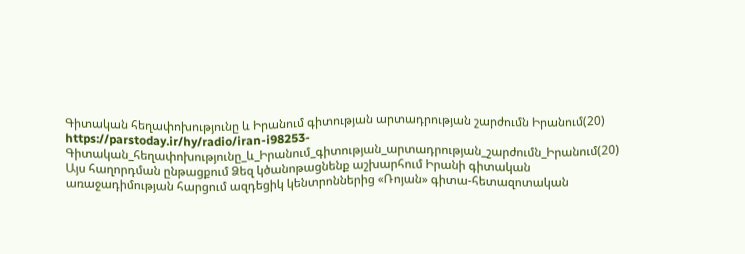Գիտական հեղափոխությունը և Իրանում գիտության արտադրության շարժումն Իրանում(20)
https://parstoday.ir/hy/radio/iran-i98253-Գիտական_հեղափոխությունը_և_Իրանում_գիտության_արտադրության_շարժումն_Իրանում(20)
Այս հաղորդման ընթացքում Ձեզ կծանոթացնենք աշխարհում Իրանի գիտական առաջադիմության հարցում ազդեցիկ կենտրոններից «Ռոյան» գիտա-հետազոտական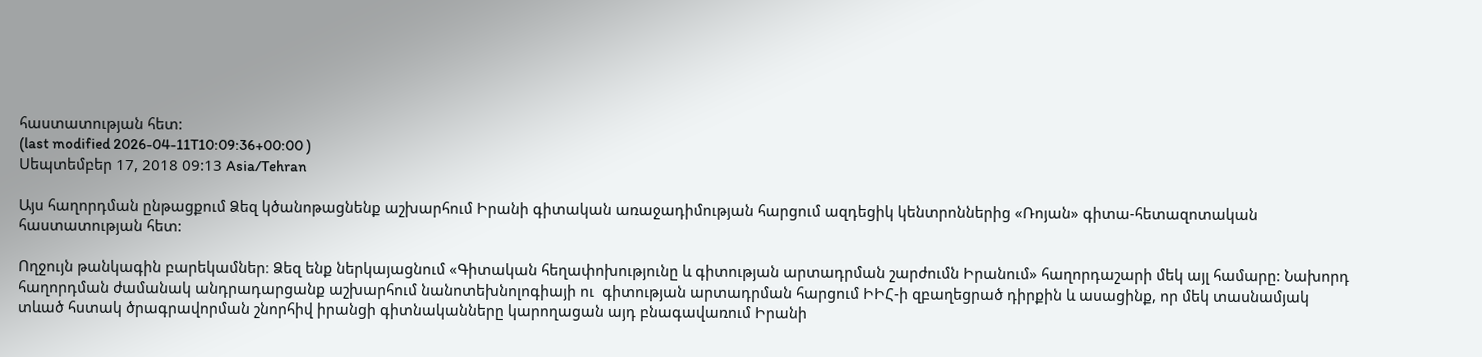հաստատության հետ:
(last modified 2026-04-11T10:09:36+00:00 )
Սեպտեմբեր 17, 2018 09:13 Asia/Tehran

Այս հաղորդման ընթացքում Ձեզ կծանոթացնենք աշխարհում Իրանի գիտական առաջադիմության հարցում ազդեցիկ կենտրոններից «Ռոյան» գիտա-հետազոտական հաստատության հետ:

Ողջույն թանկագին բարեկամներ։ Ձեզ ենք ներկայացնում «Գիտական հեղափոխությունը և գիտության արտադրման շարժումն Իրանում» հաղորդաշարի մեկ այլ համարը: Նախորդ հաղորդման ժամանակ անդրադարցանք աշխարհում նանոտեխնոլոգիայի ու  գիտության արտադրման հարցում ԻԻՀ-ի զբաղեցրած դիրքին և ասացինք, որ մեկ տասնամյակ տևած հստակ ծրագրավորման շնորհիվ իրանցի գիտնականները կարողացան այդ բնագավառում Իրանի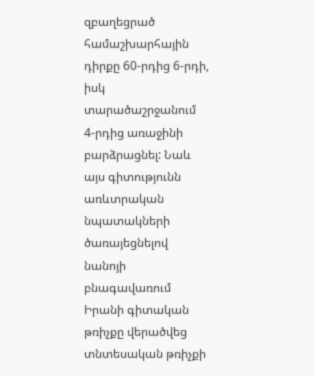զբաղեցրած համաշխարհային դիրքը 60-րդից 6-րդի, իսկ տարածաշրջանում 4-րդից առաջինի բարձրացնել: Նաև այս գիտությունն առևտրական նպատակների ծառայեցնելով նանոյի բնագավառում Իրանի գիտական թռիչքը վերածվեց տնտեսական թռիչքի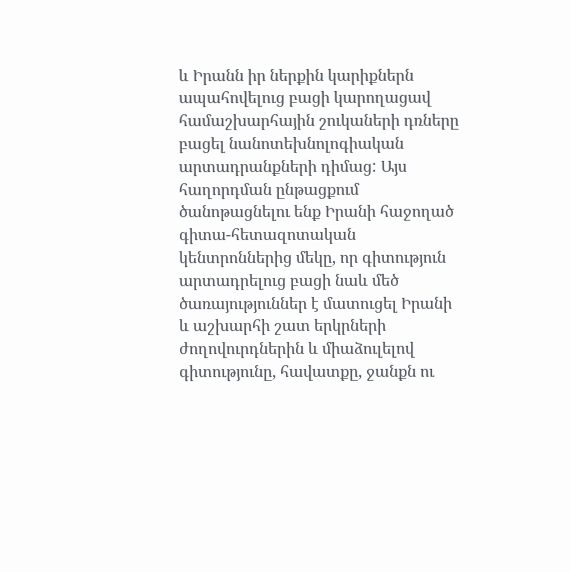և Իրանն իր ներքին կարիքներն ապահովելուց բացի կարողացավ համաշխարհային շուկաների դռները բացել նանոտեխնոլոգիական արտադրանքների դիմաց: Այս հաղորդման ընթացքում ծանոթացնելու ենք Իրանի հաջողած գիտա-հետազոտական կենտրոններից մեկը, որ գիտություն արտադրելուց բացի նաև մեծ ծառայություններ է մատուցել Իրանի և աշխարհի շատ երկրների ժողովուրդներին և միաձուլելով գիտությունը, հավատքը, ջանքն ու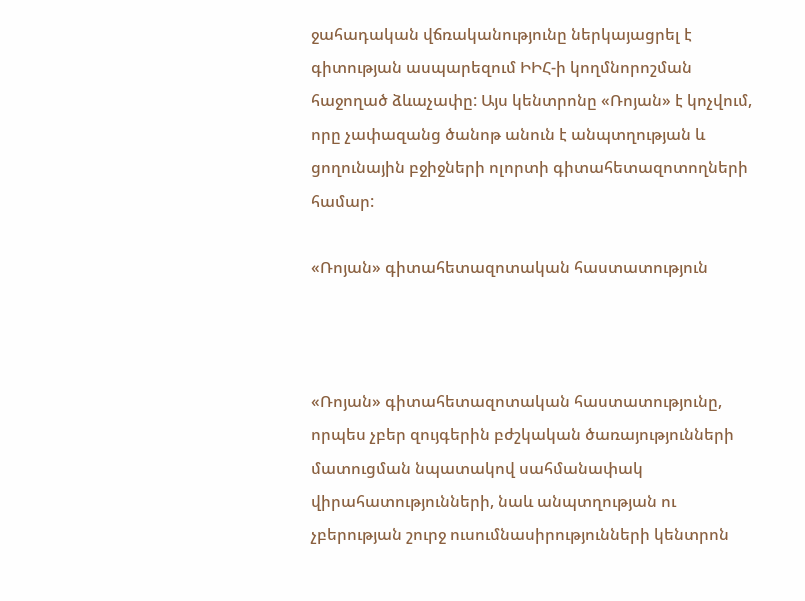ջահադական վճռականությունը ներկայացրել է գիտության ասպարեզում ԻԻՀ-ի կողմնորոշման հաջողած ձևաչափը: Այս կենտրոնը «Ռոյան» է կոչվում, որը չափազանց ծանոթ անուն է անպտղության և ցողունային բջիջների ոլորտի գիտահետազոտողների համար:

«Ռոյան» գիտահետազոտական հաստատություն



«Ռոյան» գիտահետազոտական հաստատությունը, որպես չբեր զույգերին բժշկական ծառայությունների մատուցման նպատակով սահմանափակ վիրահատությունների, նաև անպտղության ու չբերության շուրջ ուսումնասիրությունների կենտրոն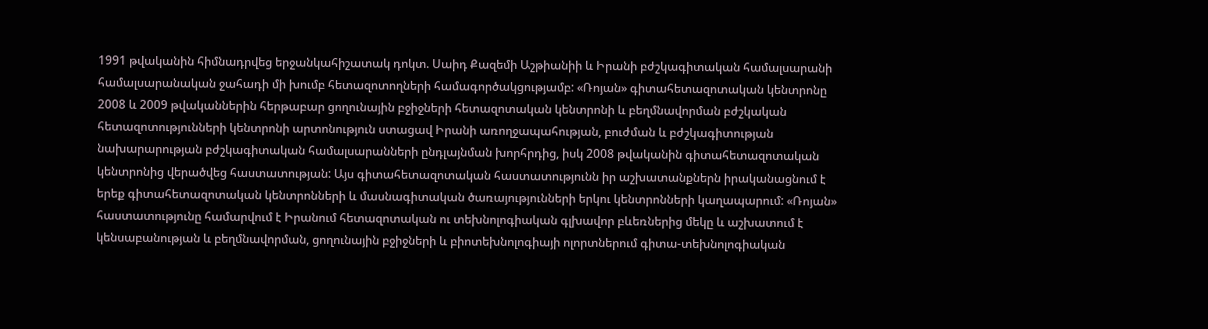1991 թվականին հիմնադրվեց երջանկահիշատակ դոկտ. Սաիդ Քազեմի Աշթիանիի և Իրանի բժշկագիտական համալսարանի համալսարանական ջահադի մի խումբ հետազոտողների համագործակցությամբ: «Ռոյան» գիտահետազոտական կենտրոնը 2008 և 2009 թվականներին հերթաբար ցողունային բջիջների հետազոտական կենտրոնի և բեղմնավորման բժշկական հետազոտությունների կենտրոնի արտոնություն ստացավ Իրանի առողջապահության, բուժման և բժշկագիտության նախարարության բժշկագիտական համալսարանների ընդլայնման խորհրդից, իսկ 2008 թվականին գիտահետազոտական կենտրոնից վերածվեց հաստատության: Այս գիտահետազոտական հաստատությունն իր աշխատանքներն իրականացնում է երեք գիտահետազոտական կենտրոնների և մասնագիտական ծառայությունների երկու կենտրոնների կաղապարում: «Ռոյան» հաստատությունը համարվում է Իրանում հետազոտական ու տեխնոլոգիական գլխավոր բևեռներից մեկը և աշխատում է կենսաբանության և բեղմնավորման, ցողունային բջիջների և բիոտեխնոլոգիայի ոլորտներում գիտա-տեխնոլոգիական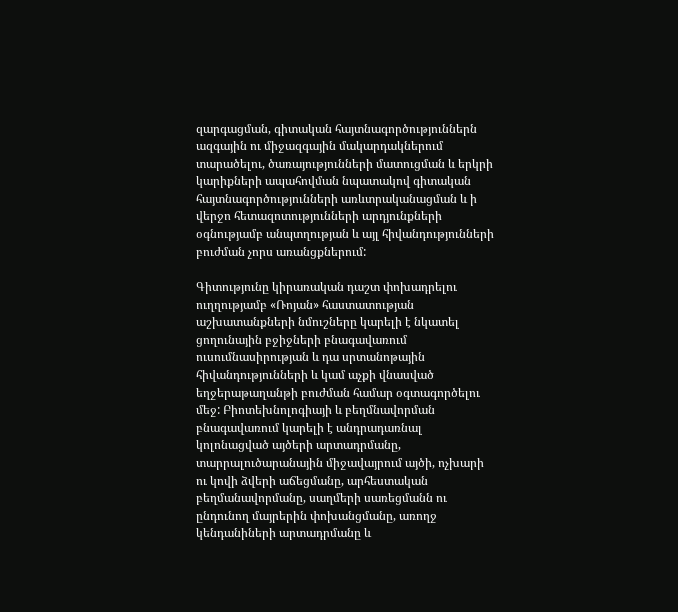զարգացման, գիտական հայտնագործություններն ազգային ու միջազգային մակարդակներում տարածելու, ծառայությունների մատուցման և երկրի կարիքների ապահովման նպատակով գիտական հայտնագործությունների առևտրականացման և ի վերջո հետազոտությունների արդյունքների օգնությամբ անպտղության և այլ հիվանդությունների բուժման չորս առանցքներում:

Գիտությունը կիրառական դաշտ փոխադրելու ուղղությամբ «Ռոյան» հաստատության աշխատանքների նմուշները կարելի է նկատել ցողունային բջիջների բնագավառում ուսումնասիրության և դա սրտանոթային հիվանդությունների և կամ աչքի վնասված եղջերաթաղանթի բուժման համար օգտագործելու մեջ: Բիոտեխնոլոգիայի և բեղմնավորման բնագավառում կարելի է անդրադառնալ կոլոնացված այծերի արտադրմանը, տարրալուծարանային միջավայրում այծի, ոչխարի ու կովի ձվերի աճեցմանը, արհեստական բեղմանավորմանը, սաղմերի սառեցմանն ու ընդունող մայրերին փոխանցմանը, առողջ կենդանիների արտադրմանը և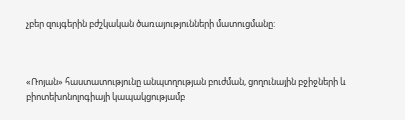չբեր զույգերին բժշկական ծառայությունների մատուցմանը:



«Ռոյան» հաստատությունը անպտղության բուժման, ցողունային բջիջների և բիոտեխոնոլոգիայի կապակցությամբ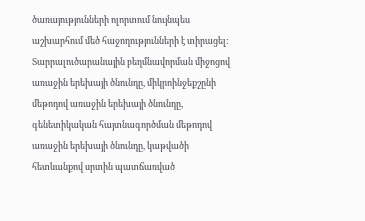ծառայությունների ոլորտում նույնպես աշխարհում մեծ հաջողությունների է տիրացել: Տարրալուծարանային բեղմնավորման միջոցով առաջին երեխայի ծնունդը, միկրոինջեքշընի մեթոդով առաջին երեխայի ծնունդը, գենետիկական հայտնագործման մեթոդով առաջին երեխայի ծնունդը, կաթվածի հետևանքով սրտին պատճառված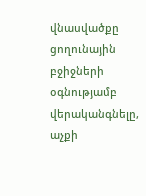վնասվածքը ցողունային բջիջների օգնությամբ վերականգնելը, աչքի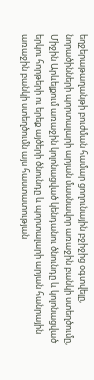եղջերաթաղանթի բուժման համար ցողունային բջիջից օգտվելը, նորածինների պորտալարի արյան մասնավոր առաջին բանկի ստեղծումը, Միջին Արևելքում առաջին կոլոնացված կենդանու ծնունդը և կոլոնացված երկու հորթերի ու երեք այծերի ծնունդը և պորտալարի արյան հանրային առաջին բանկի ստեղծումն այս հաստատության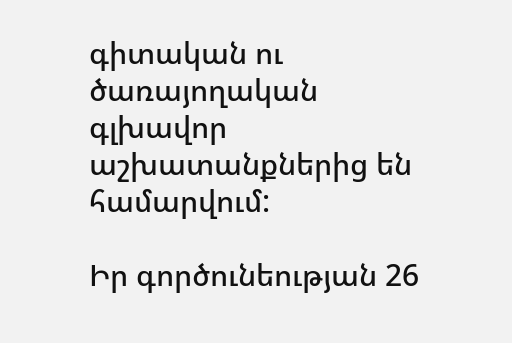գիտական ու ծառայողական գլխավոր աշխատանքներից են համարվում:

Իր գործունեության 26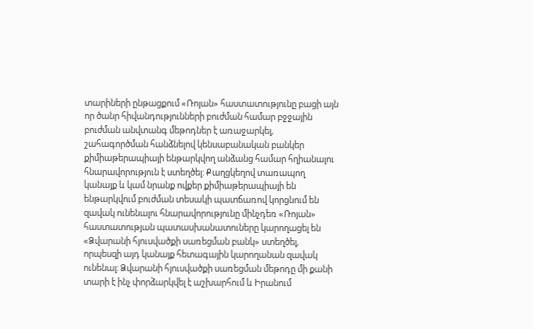տարիների ընթացքում «Ռոյան» հաստատությունը բացի այն որ ծանր հիվանդությունների բուժման համար բջջային բուժման անվտանգ մեթոդներ է առաջարկել, շահագործման հանձնելով կենսաբանական բանկեր քիմիաթերապիայի ենթարկվող անձանց համար հղիանալու հնարավորություն է ստեղծել: Քաղցկեղով տառապող կանայք և կամ նրանք ովքեր քիմիաթերապիայի են ենթարկվում բուժման տեսակի պատճառով կորցնում են զավակ ունենալու հնարավորությունը մինչդեռ «Ռոյան» հաստատության պատասխանատուները կարողացել են «Ձվարանի հյուսվածքի սառեցման բանկ» ստեղծել, որպեսզի այդ կանայք հետագային կարողանան զավակ ունենալ: Ձվարանի հյուսվածքի սառեցման մեթոդը մի քանի տարի է ինչ փորձարկվել է աշխարհում և Իրանում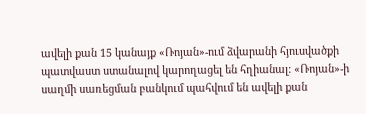ավելի քան 15 կանայք «Ռոյան»-ում ձվարանի հյուսվածքի պատվաստ ստանալով կարողացել են հղիանալ: «Ռոյան»-ի սաղմի սառեցման բանկում պահվում են ավելի քան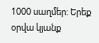1000 սաղմեր: Երեք օրվա կյանք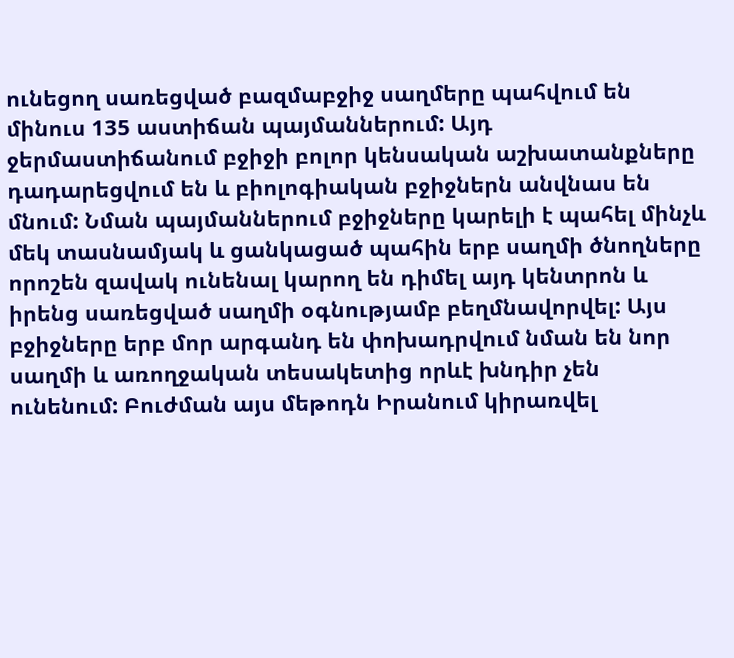ունեցող սառեցված բազմաբջիջ սաղմերը պահվում են մինուս 135 աստիճան պայմաններում: Այդ ջերմաստիճանում բջիջի բոլոր կենսական աշխատանքները դադարեցվում են և բիոլոգիական բջիջներն անվնաս են մնում: Նման պայմաններում բջիջները կարելի է պահել մինչև մեկ տասնամյակ և ցանկացած պահին երբ սաղմի ծնողները որոշեն զավակ ունենալ կարող են դիմել այդ կենտրոն և իրենց սառեցված սաղմի օգնությամբ բեղմնավորվել: Այս բջիջները երբ մոր արգանդ են փոխադրվում նման են նոր սաղմի և առողջական տեսակետից որևէ խնդիր չեն ունենում: Բուժման այս մեթոդն Իրանում կիրառվել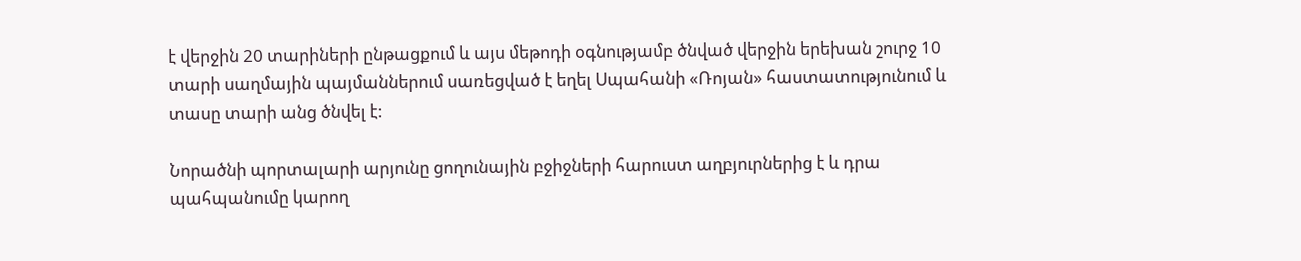է վերջին 20 տարիների ընթացքում և այս մեթոդի օգնությամբ ծնված վերջին երեխան շուրջ 10 տարի սաղմային պայմաններում սառեցված է եղել Սպահանի «Ռոյան» հաստատությունում և տասը տարի անց ծնվել է:

Նորածնի պորտալարի արյունը ցողունային բջիջների հարուստ աղբյուրներից է և դրա պահպանումը կարող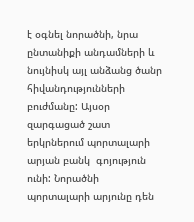է օգնել նորածնի, նրա ընտանիքի անդամների և նույնիսկ այլ անձանց ծանր հիվանդությունների բուժմանը: Այսօր զարգացած շատ երկրներում պորտալարի արյան բանկ  գոյություն ունի: Նորածնի պորտալարի արյունը դեն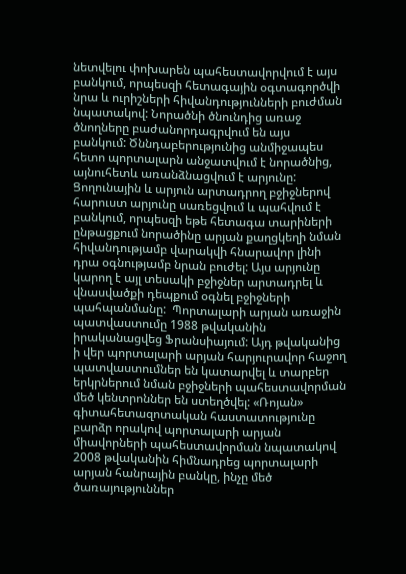նետվելու փոխարեն պահեստավորվում է այս բանկում, որպեսզի հետագային օգտագործվի նրա և ուրիշների հիվանդությունների բուժման նպատակով: Նորածնի ծնունդից առաջ ծնողները բաժանորդագրվում են այս  բանկում: Ծննդաբերությունից անմիջապես հետո պորտալարն անջատվում է նորածնից, այնուհետև առանձնացվում է արյունը: Ցողունային և արյուն արտադրող բջիջներով հարուստ արյունը սառեցվում և պահվում է բանկում, որպեսզի եթե հետագա տարիների  ընթացքում նորածինը արյան քաղցկեղի նման հիվանդությամբ վարակվի հնարավոր լինի դրա օգնությամբ նրան բուժել: Այս արյունը  կարող է այլ տեսակի բջիջներ արտադրել և վնասվածքի դեպքում օգնել բջիջների պահպանմանը:  Պորտալարի արյան առաջին պատվաստումը 1988 թվականին իրականացվեց Ֆրանսիայում: Այդ թվականից ի վեր պորտալարի արյան հարյուրավոր հաջող պատվաստումներ են կատարվել և տարբեր երկրներում նման բջիջների պահեստավորման մեծ կենտրոններ են ստեղծվել: «Ռոյան» գիտահետազոտական հաստատությունը բարձր որակով պորտալարի արյան միավորների պահեստավորման նպատակով 2008 թվականին հիմնադրեց պորտալարի արյան հանրային բանկը, ինչը մեծ ծառայություններ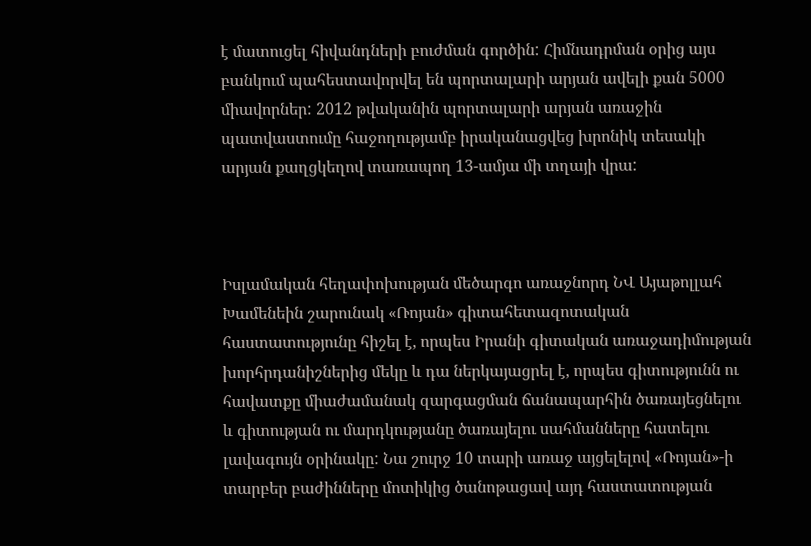է մատուցել հիվանդների բուժման գործին: Հիմնադրման օրից այս բանկում պահեստավորվել են պորտալարի արյան ավելի քան 5000 միավորներ: 2012 թվականին պորտալարի արյան առաջին պատվաստումը հաջողությամբ իրականացվեց խրոնիկ տեսակի արյան քաղցկեղով տառապող 13-ամյա մի տղայի վրա:



Իսլամական հեղափոխության մեծարգո առաջնորդ ՆՎ Այաթոլլահ Խամենեին շարունակ «Ռոյան» գիտահետազոտական հաստատությունը հիշել է, որպես Իրանի գիտական առաջադիմության խորհրդանիշներից մեկը և դա ներկայացրել է, որպես գիտությունն ու հավատքը միաժամանակ զարգացման ճանապարհին ծառայեցնելու և գիտության ու մարդկությանը ծառայելու սահմանները հատելու լավագույն օրինակը: Նա շուրջ 10 տարի առաջ այցելելով «Ռոյան»-ի տարբեր բաժինները մոտիկից ծանոթացավ այդ հաստատության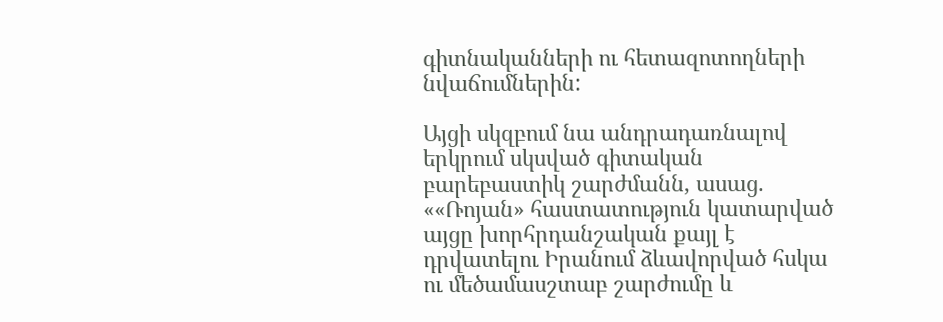գիտնականների ու հետազոտողների նվաճումներին:

Այցի սկզբում նա անդրադառնալով երկրում սկսված գիտական բարեբաստիկ շարժմանն, ասաց. ««Ռոյան» հաստատություն կատարված այցը խորհրդանշական քայլ է դրվատելու Իրանում ձևավորված հսկա ու մեծամասշտաբ շարժումը և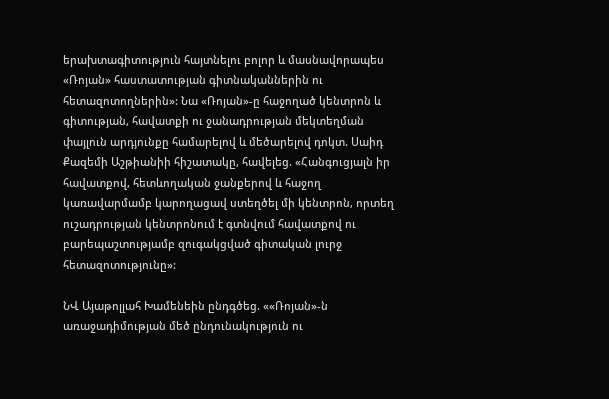երախտագիտություն հայտնելու բոլոր և մասնավորապես «Ռոյան» հաստատության գիտնականներին ու հետազոտողներին»: Նա «Ռոյան»-ը հաջողած կենտրոն և գիտության, հավատքի ու ջանադրության մեկտեղման փայլուն արդյունքը համարելով և մեծարելով դոկտ. Սաիդ Քազեմի Աշթիանիի հիշատակը, հավելեց. «Հանգուցյալն իր հավատքով, հետևողական ջանքերով և հաջող կառավարմամբ կարողացավ ստեղծել մի կենտրոն, որտեղ ուշադրության կենտրոնում է գտնվում հավատքով ու բարեպաշտությամբ զուգակցված գիտական լուրջ հետազոտությունը»:

ՆՎ Այաթոլլահ Խամենեին ընդգծեց. ««Ռոյան»-ն առաջադիմության մեծ ընդունակություն ու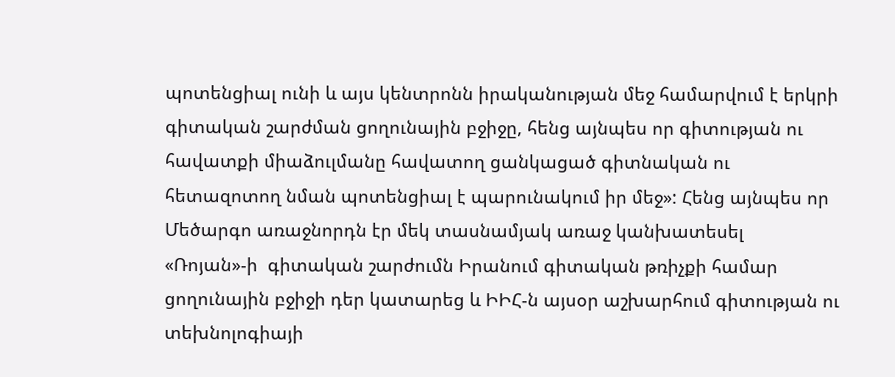պոտենցիալ ունի և այս կենտրոնն իրականության մեջ համարվում է երկրի գիտական շարժման ցողունային բջիջը, հենց այնպես որ գիտության ու հավատքի միաձուլմանը հավատող ցանկացած գիտնական ու հետազոտող նման պոտենցիալ է պարունակում իր մեջ»: Հենց այնպես որ Մեծարգո առաջնորդն էր մեկ տասնամյակ առաջ կանխատեսել «Ռոյան»-ի  գիտական շարժումն Իրանում գիտական թռիչքի համար ցողունային բջիջի դեր կատարեց և ԻԻՀ-ն այսօր աշխարհում գիտության ու տեխնոլոգիայի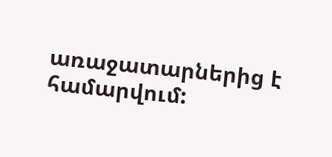առաջատարներից է համարվում: